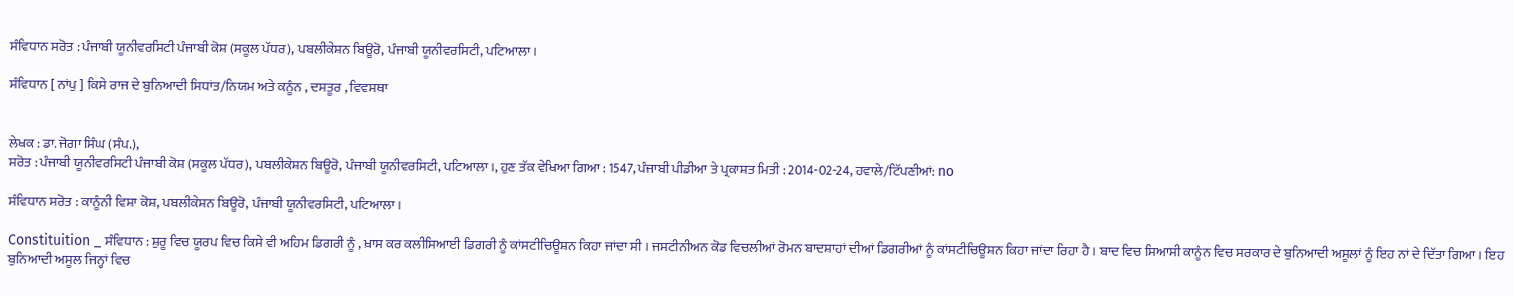ਸੰਵਿਧਾਨ ਸਰੋਤ : ਪੰਜਾਬੀ ਯੂਨੀਵਰਸਿਟੀ ਪੰਜਾਬੀ ਕੋਸ਼ (ਸਕੂਲ ਪੱਧਰ), ਪਬਲੀਕੇਸ਼ਨ ਬਿਊਰੋ, ਪੰਜਾਬੀ ਯੂਨੀਵਰਸਿਟੀ, ਪਟਿਆਲਾ।

ਸੰਵਿਧਾਨ [ ਨਾਂਪੁ ] ਕਿਸੇ ਰਾਜ ਦੇ ਬੁਨਿਆਦੀ ਸਿਧਾਂਤ/ਨਿਯਮ ਅਤੇ ਕਨੂੰਨ , ਦਸਤੂਰ , ਵਿਵਸਥਾ


ਲੇਖਕ : ਡਾ. ਜੋਗਾ ਸਿੰਘ (ਸੰਪ.),
ਸਰੋਤ : ਪੰਜਾਬੀ ਯੂਨੀਵਰਸਿਟੀ ਪੰਜਾਬੀ ਕੋਸ਼ (ਸਕੂਲ ਪੱਧਰ), ਪਬਲੀਕੇਸ਼ਨ ਬਿਊਰੋ, ਪੰਜਾਬੀ ਯੂਨੀਵਰਸਿਟੀ, ਪਟਿਆਲਾ।, ਹੁਣ ਤੱਕ ਵੇਖਿਆ ਗਿਆ : 1547, ਪੰਜਾਬੀ ਪੀਡੀਆ ਤੇ ਪ੍ਰਕਾਸ਼ਤ ਮਿਤੀ : 2014-02-24, ਹਵਾਲੇ/ਟਿੱਪਣੀਆਂ: no

ਸੰਵਿਧਾਨ ਸਰੋਤ : ਕਾਨੂੰਨੀ ਵਿਸ਼ਾ ਕੋਸ਼, ਪਬਲੀਕੇਸ਼ਨ ਬਿਊਰੋ, ਪੰਜਾਬੀ ਯੂਨੀਵਰਸਿਟੀ, ਪਟਿਆਲਾ।

Constituition _ ਸੰਵਿਧਾਨ : ਸ਼ੁਰੂ ਵਿਚ ਯੂਰਪ ਵਿਚ ਕਿਸੇ ਵੀ ਅਹਿਮ ਡਿਗਰੀ ਨੂੰ , ਖ਼ਾਸ ਕਰ ਕਲੀਸਿਆਈ ਡਿਗਰੀ ਨੂੰ ਕਾਂਸਟੀਚਿਊਸ਼ਨ ਕਿਹਾ ਜਾਂਦਾ ਸੀ । ਜਸਟੀਨੀਅਨ ਕੋਡ ਵਿਚਲੀਆਂ ਰੋਮਨ ਬਾਦਸ਼ਾਹਾਂ ਦੀਆਂ ਡਿਗਰੀਆਂ ਨੂੰ ਕਾਂਸਟੀਚਿਊਸ਼ਨ ਕਿਹਾ ਜਾਂਦਾ ਰਿਹਾ ਹੈ । ਬਾਦ ਵਿਚ ਸਿਆਸੀ ਕਾਨੂੰਨ ਵਿਚ ਸਰਕਾਰ ਦੇ ਬੁਨਿਆਦੀ ਅਸੂਲਾਂ ਨੂੰ ਇਹ ਨਾਂ ਦੇ ਦਿੱਤਾ ਗਿਆ । ਇਹ ਬੁਨਿਆਦੀ ਅਸੂਲ ਜਿਨ੍ਹਾਂ ਵਿਚ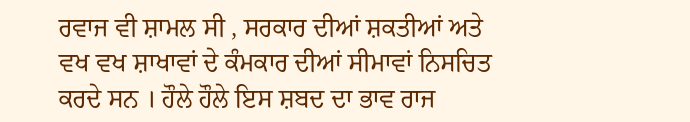ਰਵਾਜ ਵੀ ਸ਼ਾਮਲ ਸੀ , ਸਰਕਾਰ ਦੀਆਂ ਸ਼ਕਤੀਆਂ ਅਤੇ ਵਖ ਵਖ ਸ਼ਾਖਾਵਾਂ ਦੇ ਕੰਮਕਾਰ ਦੀਆਂ ਸੀਮਾਵਾਂ ਨਿਸਚਿਤ ਕਰਦੇ ਸਨ । ਹੌਲੇ ਹੌਲੇ ਇਸ ਸ਼ਬਦ ਦਾ ਭਾਵ ਰਾਜ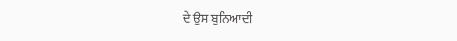ਦੇ ਉਸ ਬੁਨਿਆਦੀ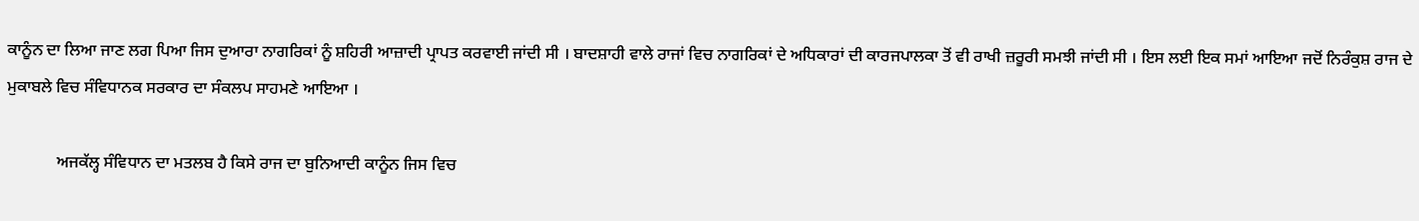ਕਾਨੂੰਨ ਦਾ ਲਿਆ ਜਾਣ ਲਗ ਪਿਆ ਜਿਸ ਦੁਆਰਾ ਨਾਗਰਿਕਾਂ ਨੂੰ ਸ਼ਹਿਰੀ ਆਜ਼ਾਦੀ ਪ੍ਰਾਪਤ ਕਰਵਾਈ ਜਾਂਦੀ ਸੀ । ਬਾਦਸ਼ਾਹੀ ਵਾਲੇ ਰਾਜਾਂ ਵਿਚ ਨਾਗਰਿਕਾਂ ਦੇ ਅਧਿਕਾਰਾਂ ਦੀ ਕਾਰਜਪਾਲਕਾ ਤੋਂ ਵੀ ਰਾਖੀ ਜ਼ਰੂਰੀ ਸਮਝੀ ਜਾਂਦੀ ਸੀ । ਇਸ ਲਈ ਇਕ ਸਮਾਂ ਆਇਆ ਜਦੋਂ ਨਿਰੰਕੁਸ਼ ਰਾਜ ਦੇ ਮੁਕਾਬਲੇ ਵਿਚ ਸੰਵਿਧਾਨਕ ਸਰਕਾਰ ਦਾ ਸੰਕਲਪ ਸਾਹਮਣੇ ਆਇਆ ।

            ਅਜਕੱਲ੍ਹ ਸੰਵਿਧਾਨ ਦਾ ਮਤਲਬ ਹੈ ਕਿਸੇ ਰਾਜ ਦਾ ਬੁਨਿਆਦੀ ਕਾਨੂੰਨ ਜਿਸ ਵਿਚ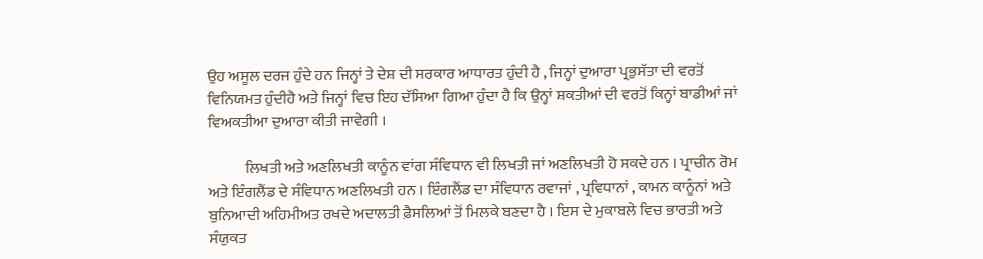ਉਹ ਅਸੂਲ ਦਰਜ ਹੁੰਦੇ ਹਨ ਜਿਨ੍ਹਾਂ ਤੇ ਦੇਸ਼ ਦੀ ਸਰਕਾਰ ਆਧਾਰਤ ਹੁੰਦੀ ਹੈ , ਜਿਨ੍ਹਾਂ ਦੁਆਰਾ ਪ੍ਰਭੁਸੱਤਾ ਦੀ ਵਰਤੋਂ ਵਿਨਿਯਮਤ ਹੁੰਦੀਹੈ ਅਤੇ ਜਿਨ੍ਹਾਂ ਵਿਚ ਇਹ ਦੱਸਿਆ ਗਿਆ ਹੁੰਦਾ ਹੈ ਕਿ ਉਨ੍ਹਾਂ ਸ਼ਕਤੀਆਂ ਦੀ ਵਰਤੋਂ ਕਿਨ੍ਹਾਂ ਬਾਡੀਆਂ ਜਾਂ ਵਿਅਕਤੀਆ ਦੁਆਰਾ ਕੀਤੀ ਜਾਵੇਗੀ ।

            ਲਿਖਤੀ ਅਤੇ ਅਣਲਿਖਤੀ ਕਾਨੂੰਨ ਵਾਂਗ ਸੰਵਿਧਾਨ ਵੀ ਲਿਖਤੀ ਜਾਂ ਅਣਲਿਖਤੀ ਹੋ ਸਕਦੇ ਹਨ । ਪ੍ਰਾਚੀਨ ਰੋਮ ਅਤੇ ਇੰਗਲੈਂਡ ਦੇ ਸੰਵਿਧਾਨ ਅਣਲਿਖਤੀ ਹਨ । ਇੰਗਲੈਂਡ ਦਾ ਸੰਵਿਧਾਨ ਰਵਾਜਾਂ , ਪ੍ਰਵਿਧਾਨਾਂ , ਕਾਮਨ ਕਾਨੂੰਨਾਂ ਅਤੇ ਬੁਨਿਆਦੀ ਅਹਿਮੀਅਤ ਰਖਦੇ ਅਦਾਲਤੀ ਫ਼ੈਸਲਿਆਂ ਤੋਂ ਮਿਲਕੇ ਬਣਦਾ ਹੈ । ਇਸ ਦੇ ਮੁਕਾਬਲੇ ਵਿਚ ਭਾਰਤੀ ਅਤੇ ਸੰਯੁਕਤ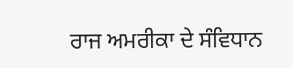ਰਾਜ ਅਮਰੀਕਾ ਦੇ ਸੰਵਿਧਾਨ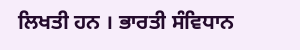ਲਿਖਤੀ ਹਨ । ਭਾਰਤੀ ਸੰਵਿਧਾਨ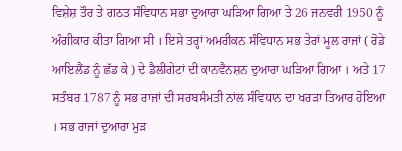ਵਿਸ਼ੇਸ਼ ਤੌਰ ਤੇ ਗਠਤ ਸੰਵਿਧਾਨ ਸਭਾ ਦੁਆਰਾ ਘੜਿਆ ਗਿਆ ਤੇ 26 ਜਨਵਰੀ 1950 ਨੂੰ ਅੰਗੀਕਾਰ ਕੀਤਾ ਗਿਆ ਸੀ । ਇਸੇ ਤਰ੍ਹਾਂ ਅਮਰੀਕਨ ਸੰਵਿਧਾਨ ਸਭ ਤੇਰਾਂ ਮੂਲ ਰਾਜਾਂ ( ਰੋਡੇ ਆਇਲੈਂਡ ਨੂੰ ਛੱਡ ਕੇ ) ਦੇ ਡੈਲੀਗੇਟਾਂ ਦੀ ਕਾਨਵੈਨਸ਼ਨ ਦੁਆਰਾ ਘੜਿਆ ਗਿਆ । ਅਤੇ 17 ਸਤੰਬਰ 1787 ਨੂੰ ਸਭ ਰਾਜਾਂ ਦੀ ਸਰਬਸੰਮਤੀ ਨਾਂਲ ਸੰਵਿਧਾਨ ਦਾ ਖਰੜਾ ਤਿਆਰ ਹੋਇਆ । ਸਭ ਰਾਜਾਂ ਦੁਆਰਾ ਮੁੜ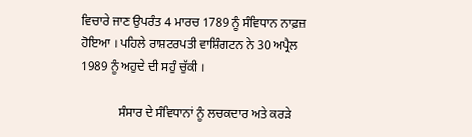ਵਿਚਾਰੇ ਜਾਣ ਉਪਰੰਤ 4 ਮਾਰਚ 1789 ਨੂੰ ਸੰਵਿਧਾਨ ਨਾਫ਼ਜ਼ ਹੋਇਆ । ਪਹਿਲੇ ਰਾਸ਼ਟਰਪਤੀ ਵਾਸ਼ਿੰਗਟਨ ਨੇ 30 ਅਪ੍ਰੈਲ 1989 ਨੂੰ ਅਹੁਦੇ ਦੀ ਸਹੁੰ ਚੁੱਕੀ ।

            ਸੰਸਾਰ ਦੇ ਸੰਵਿਧਾਨਾਂ ਨੂੰ ਲਚਕਦਾਰ ਅਤੇ ਕਰੜੇ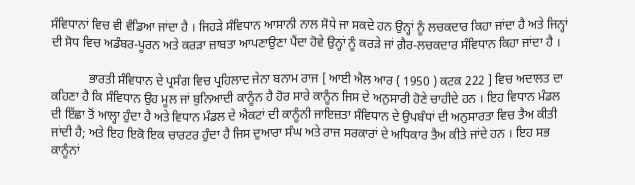ਸੰਵਿਧਾਨਾਂ ਵਿਚ ਵੀ ਵੰਡਿਆ ਜਾਂਦਾ ਹੈ । ਜਿਹੜੇ ਸੰਵਿਧਾਨ ਆਸਾਨੀ ਨਾਲ ਸੋਧੇ ਜਾ ਸਕਦੇ ਹਨ ਉਨ੍ਹਾਂ ਨੂੰ ਲਚਕਦਾਰ ਕਿਹਾ ਜਾਂਦਾ ਹੈ ਅਤੇ ਜਿਨ੍ਹਾਂ ਦੀ ਸੋਧ ਵਿਚ ਅਡੰਬਰ-ਪੂਰਨ ਅਤੇ ਕਰੜਾ ਜ਼ਾਬਤਾ ਆਪਣਾਉਣਾ ਪੈਂਦਾ ਹੋਵੇ ਉਨ੍ਹਾਂ ਨੂੰ ਕਰੜੇ ਜਾਂ ਗ਼ੈਰ-ਲਚਕਦਾਰ ਸੰਵਿਧਾਨ ਕਿਹਾ ਜਾਂਦਾ ਹੈ ।

            ਭਾਰਤੀ ਸੰਵਿਧਾਨ ਦੇ ਪ੍ਰਸੰਗ ਵਿਚ ਪ੍ਰਹਿਲਾਦ ਜੇਨਾ ਬਨਾਮ ਰਾਜ [ ਆਈ ਐਲ ਆਰ ( 1950 ) ਕਟਕ 222 ] ਵਿਚ ਅਦਾਲਤ ਦਾ ਕਹਿਣਾ ਹੈ ਕਿ ਸੰਵਿਧਾਨ ਉਹ ਮੂਲ ਜਾਂ ਬੁਨਿਆਦੀ ਕਾਨੂੰਨ ਹੈ ਹੋਰ ਸਾਰੇ ਕਾਨੂੰਨ ਜਿਸ ਦੇ ਅਨੁਸਾਰੀ ਹੋਣੇ ਚਾਹੀਦੇ ਹਨ । ਇਹ ਵਿਧਾਨ ਮੰਡਲ ਦੀ ਇੱਛਾ ਤੋਂ ਆਲ੍ਹਾ ਹੁੰਦਾ ਹੈ ਅਤੇ ਵਿਧਾਨ ਮੰਡਲ ਦੇ ਐਕਟਾਂ ਦੀ ਕਾਨੂੰਨੀ ਜਾਇਜ਼ਤਾ ਸੰਵਿਧਾਨ ਦੇ ਉਪਬੰਧਾਂ ਦੀ ਅਨੁਸਾਰਤਾ ਵਿਚ ਤੈਅ ਕੀਤੀ ਜਾਂਦੀ ਹੈ; ਅਤੇ ਇਹ ਇਕੋ ਇਕ ਚਾਰਟਰ ਹੁੰਦਾ ਹੈ ਜਿਸ ਦੁਆਰਾ ਸੰਘ ਅਤੇ ਰਾਜ ਸਰਕਾਰਾਂ ਦੇ ਅਧਿਕਾਰ ਤੈਅ ਕੀਤੇ ਜਾਂਦੇ ਹਨ । ਇਹ ਸਭ ਕਾਨੂੰਨਾਂ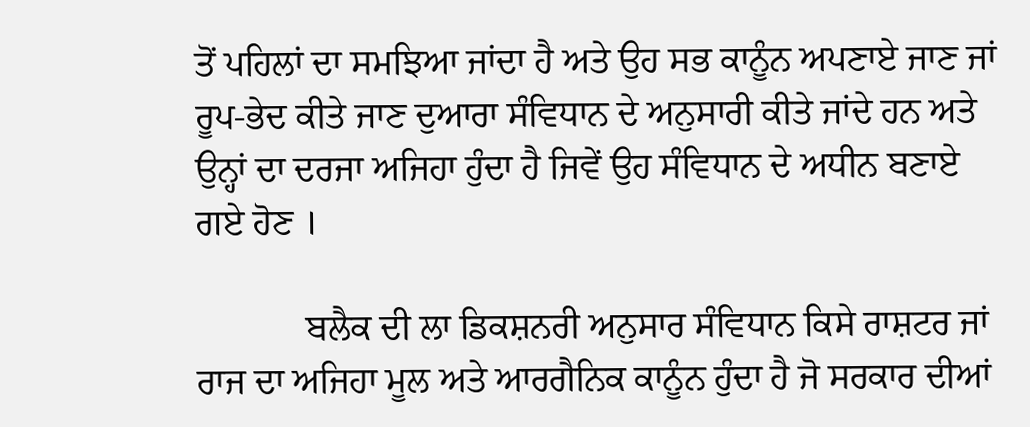ਤੋਂ ਪਹਿਲਾਂ ਦਾ ਸਮਝਿਆ ਜਾਂਦਾ ਹੈ ਅਤੇ ਉਹ ਸਭ ਕਾਨੂੰਨ ਅਪਣਾਏ ਜਾਣ ਜਾਂ ਰੂਪ-ਭੇਦ ਕੀਤੇ ਜਾਣ ਦੁਆਰਾ ਸੰਵਿਧਾਨ ਦੇ ਅਨੁਸਾਰੀ ਕੀਤੇ ਜਾਂਦੇ ਹਨ ਅਤੇ ਉਨ੍ਹਾਂ ਦਾ ਦਰਜਾ ਅਜਿਹਾ ਹੁੰਦਾ ਹੈ ਜਿਵੇਂ ਉਹ ਸੰਵਿਧਾਨ ਦੇ ਅਧੀਨ ਬਣਾਏ ਗਏ ਹੋਣ ।

            ਬਲੈਕ ਦੀ ਲਾ ਡਿਕਸ਼ਨਰੀ ਅਨੁਸਾਰ ਸੰਵਿਧਾਨ ਕਿਸੇ ਰਾਸ਼ਟਰ ਜਾਂ ਰਾਜ ਦਾ ਅਜਿਹਾ ਮੂਲ ਅਤੇ ਆਰਗੈਨਿਕ ਕਾਨੂੰਨ ਹੁੰਦਾ ਹੈ ਜੋ ਸਰਕਾਰ ਦੀਆਂ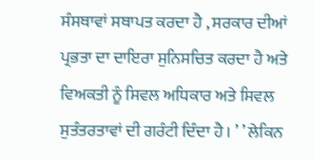ਸੰਸਥਾਵਾਂ ਸਥਾਪਤ ਕਰਦਾ ਹੈ , ਸਰਕਾਰ ਦੀਆਂ ਪ੍ਰਭਤਾ ਦਾ ਦਾਇਰਾ ਸੁਨਿਸਚਿਤ ਕਰਦਾ ਹੈ ਅਤੇ ਵਿਅਕਤੀ ਨੂੰ ਸਿਵਲ ਅਧਿਕਾਰ ਅਤੇ ਸਿਵਲ ਸੁਤੰਤਰਤਾਵਾਂ ਦੀ ਗਰੰਟੀ ਦਿੰਦਾ ਹੈ । ’ ’ ਲੇਕਿਨ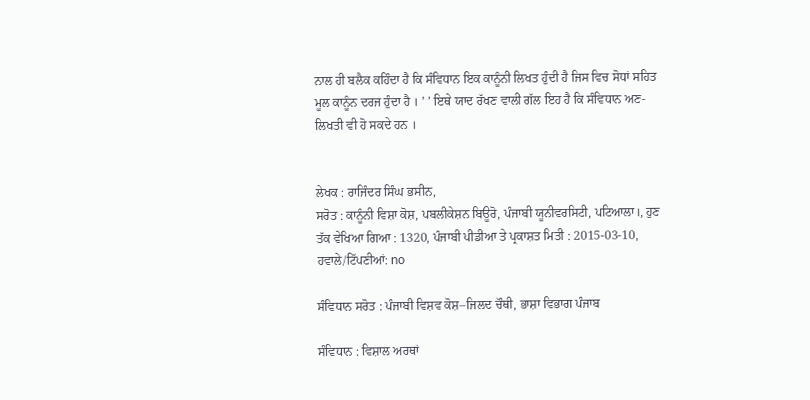ਨਾਲ ਹੀ ਬਲੈਕ ਕਹਿੰਦਾ ਹੈ ਕਿ ਸੰਵਿਧਾਨ ਇਕ ਕਾਨੂੰਨੀ ਲਿਖਤ ਹੁੰਦੀ ਹੈ ਜਿਸ ਵਿਚ ਸੋਧਾਂ ਸਹਿਤ ਮੂਲ ਕਾਨੂੰਨ ਦਰਜ ਹੁੰਦਾ ਹੈ । ’ ’ ਇਥੇ ਯਾਦ ਰੱਖਣ ਵਾਲੀ ਗੱਲ ਇਹ ਹੈ ਕਿ ਸੰਵਿਧਾਨ ਅਣ-ਲਿਖਤੀ ਵੀ ਹੋ ਸਕਦੇ ਹਨ ।


ਲੇਖਕ : ਰਾਜਿੰਦਰ ਸਿੰਘ ਭਸੀਨ,
ਸਰੋਤ : ਕਾਨੂੰਨੀ ਵਿਸ਼ਾ ਕੋਸ਼, ਪਬਲੀਕੇਸ਼ਨ ਬਿਊਰੋ, ਪੰਜਾਬੀ ਯੂਨੀਵਰਸਿਟੀ, ਪਟਿਆਲਾ।, ਹੁਣ ਤੱਕ ਵੇਖਿਆ ਗਿਆ : 1320, ਪੰਜਾਬੀ ਪੀਡੀਆ ਤੇ ਪ੍ਰਕਾਸ਼ਤ ਮਿਤੀ : 2015-03-10, ਹਵਾਲੇ/ਟਿੱਪਣੀਆਂ: no

ਸੰਵਿਧਾਨ ਸਰੋਤ : ਪੰਜਾਬੀ ਵਿਸ਼ਵ ਕੋਸ਼–ਜਿਲਦ ਚੌਥੀ, ਭਾਸ਼ਾ ਵਿਭਾਗ ਪੰਜਾਬ

ਸੰਵਿਧਾਨ : ਵਿਸ਼ਾਲ ਅਰਥਾਂ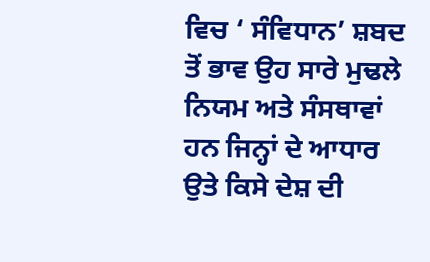ਵਿਚ ‘ ਸੰਵਿਧਾਨ’ ਸ਼ਬਦ ਤੋਂ ਭਾਵ ਉਹ ਸਾਰੇ ਮੁਢਲੇ ਨਿਯਮ ਅਤੇ ਸੰਸਥਾਵਾਂ ਹਨ ਜਿਨ੍ਹਾਂ ਦੇ ਆਧਾਰ ਉਤੇ ਕਿਸੇ ਦੇਸ਼ ਦੀ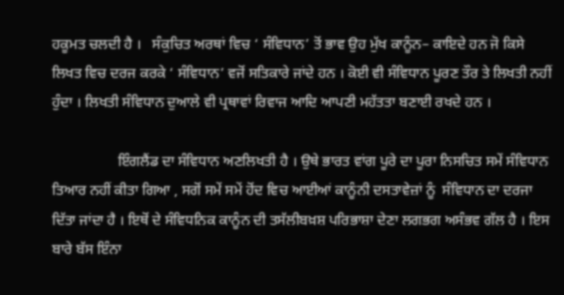ਹਕੂਮਤ ਚਲਦੀ ਹੈ ।   ਸੰਕੁਚਿਤ ਅਰਥਾਂ ਵਿਚ ‘ ਸੰਵਿਧਾਨ’ ਤੋਂ ਭਾਵ ਉਹ ਮੁੱਖ ਕਾਨੂੰਨ– ਕਾਇਦੇ ਹਨ ਜੋ ਕਿਸੇ ਲਿਖਤ ਵਿਚ ਦਰਜ ਕਰਕੇ ‘ ਸੰਵਿਧਾਨ’ ਵਜੋਂ ਸਤਿਕਾਰੇ ਜਾਂਦੇ ਹਨ । ਕੋਈ ਵੀ ਸੰਵਿਧਾਨ ਪੂਰਣ ਤੌਰ ਤੇ ਲਿਖਤੀ ਨਹੀਂ ਹੁੰਦਾ । ਲਿਖਤੀ ਸੰਵਿਧਾਨ ਦੁਆਲੇ ਵੀ ਪ੍ਰਥਾਵਾਂ ਰਿਵਾਜ ਆਦਿ ਆਪਣੀ ਮਹੱਤਤਾ ਬਣਾਈ ਰਖਦੇ ਹਨ ।

                  ਇੰਗਲੈਂਡ ਦਾ ਸੰਵਿਧਾਨ ਅਣਲਿਖਤੀ ਹੈ । ਉਥੇ ਭਾਰਤ ਵਾਂਗ ਪੂਰੇ ਦਾ ਪੂਰਾ ਨਿਸਚਿਤ ਸਮੇਂ ਸੰਵਿਧਾਨ ਤਿਆਰ ਨਹੀਂ ਕੀਤਾ ਗਿਆ , ਸਗੋਂ ਸਮੇਂ ਸਮੇਂ ਹੋਂਦ ਵਿਚ ਆਈਆਂ ਕਾਨੂੰਨੀ ਦਸਤਾਵੇਜ਼ਾਂ ਨੂੰ  ਸੰਵਿਧਾਨ ਦਾ ਦਰਜਾ ਦਿੱਤਾ ਜਾਂਦਾ ਹੈ । ਇਥੋਂ ਦੇ ਸੰਵਿਧਨਿਕ ਕਾਨੂੰਨ ਦੀ ਤਸੱਲੀਬਖ਼ਸ਼ ਪਰਿਭਾਸ਼ਾ ਦੇਣਾ ਲਗਭਗ ਅਸੰਭਵ ਗੱਲ ਹੈ । ਇਸ ਬਾਰੇ ਬੱਸ ਇੰਨਾ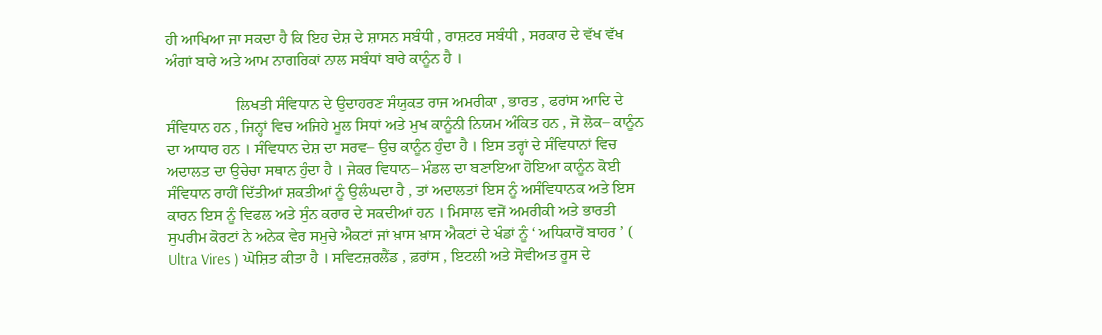ਹੀ ਆਖਿਆ ਜਾ ਸਕਦਾ ਹੈ ਕਿ ਇਹ ਦੇਸ਼ ਦੇ ਸ਼ਾਸਨ ਸਬੰਧੀ , ਰਾਸ਼ਟਰ ਸਬੰਧੀ , ਸਰਕਾਰ ਦੇ ਵੱਖ ਵੱਖ ਅੰਗਾਂ ਬਾਰੇ ਅਤੇ ਆਮ ਨਾਗਰਿਕਾਂ ਨਾਲ ਸਬੰਧਾਂ ਬਾਰੇ ਕਾਨੂੰਨ ਹੈ ।

                  ਲਿਖਤੀ ਸੰਵਿਧਾਨ ਦੇ ਉਦਾਹਰਣ ਸੰਯੁਕਤ ਰਾਜ ਅਮਰੀਕਾ , ਭਾਰਤ , ਫਰਾਂਸ ਆਦਿ ਦੇ ਸੰਵਿਧਾਨ ਹਨ , ਜਿਨ੍ਹਾਂ ਵਿਚ ਅਜਿਹੇ ਮੂਲ ਸਿਧਾਂ ਅਤੇ ਮੁਖ ਕਾਨੂੰਨੀ ਨਿਯਮ ਅੰਕਿਤ ਹਨ , ਜੋ ਲੋਕ– ਕਾਨੂੰਨ ਦਾ ਆਧਾਰ ਹਨ । ਸੰਵਿਧਾਨ ਦੇਸ਼ ਦਾ ਸਰਵ– ਉਚ ਕਾਨੂੰਨ ਹੁੰਦਾ ਹੈ । ਇਸ ਤਰ੍ਹਾਂ ਦੇ ਸੰਵਿਧਾਨਾਂ ਵਿਚ ਅਦਾਲਤ ਦਾ ਉਚੇਚਾ ਸਥਾਨ ਹੁੰਦਾ ਹੈ । ਜੇਕਰ ਵਿਧਾਨ– ਮੰਡਲ ਦਾ ਬਣਾਇਆ ਹੋਇਆ ਕਾਨੂੰਨ ਕੋਈ ਸੰਵਿਧਾਨ ਰਾਹੀਂ ਦਿੱਤੀਆਂ ਸ਼ਕਤੀਆਂ ਨੂੰ ਉਲੰਘਦਾ ਹੈ , ਤਾਂ ਅਦਾਲਤਾਂ ਇਸ ਨੂੰ ਅਸੰਵਿਧਾਨਕ ਅਤੇ ਇਸ ਕਾਰਨ ਇਸ ਨੂੰ ਵਿਫਲ ਅਤੇ ਸੁੰਨ ਕਰਾਰ ਦੇ ਸਕਦੀਆਂ ਹਨ । ਮਿਸਾਲ ਵਜੋਂ ਅਮਰੀਕੀ ਅਤੇ ਭਾਰਤੀ ਸੁਪਰੀਮ ਕੋਰਟਾਂ ਨੇ ਅਨੇਕ ਵੇਰ ਸਮੁਚੇ ਐਕਟਾਂ ਜਾਂ ਖ਼ਾਸ ਖ਼ਾਸ ਐਕਟਾਂ ਦੇ ਖੰਡਾਂ ਨੂੰ ‘ ਅਧਿਕਾਰੋਂ ਬਾਹਰ ’ ( Ultra Vires ) ਘੋਸ਼ਿਤ ਕੀਤਾ ਹੈ । ਸਵਿਟਜ਼ਰਲੈਂਡ , ਫ਼ਰਾਂਸ , ਇਟਲੀ ਅਤੇ ਸੋਵੀਅਤ ਰੂਸ ਦੇ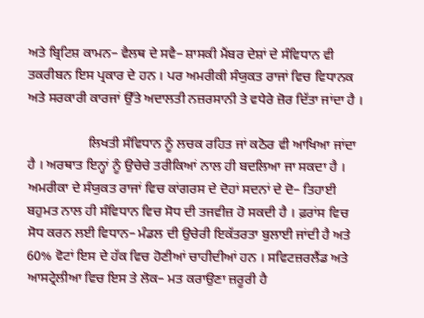ਅਤੇ ਬ੍ਰਿਟਿਸ਼ ਕਾਮਨ– ਵੈਲਥ ਦੇ ਸਵੈ– ਸ਼ਾਸਕੀ ਮੈਂਬਰ ਦੇਸ਼ਾਂ ਦੇ ਸੰਵਿਧਾਨ ਵੀ ਤਕਰੀਬਨ ਇਸ ਪ੍ਰਕਾਰ ਦੇ ਹਨ । ਪਰ ਅਮਰੀਕੀ ਸੰਯੁਕਤ ਰਾਜਾਂ ਵਿਚ ਵਿਧਾਨਕ ਅਤੇ ਸਰਕਾਰੀ ਕਾਰਜਾਂ ਉੱਤੇ ਅਦਾਲਤੀ ਨਜ਼ਰਸਾਨੀ ਤੇ ਵਧੇਰੇ ਜ਼ੋਰ ਦਿੱਤਾ ਜਾਂਦਾ ਹੈ ।

                  ਲਿਖਤੀ ਸੰਵਿਧਾਨ ਨੂੰ ਲਚਕ ਰਹਿਤ ਜਾਂ ਕਠੋਰ ਵੀ ਆਖਿਆ ਜਾਂਦਾ ਹੈ । ਅਰਥਾਤ ਇਨ੍ਹਾਂ ਨੂੰ ਉਚੇਚੇ ਤਰੀਕਿਆਂ ਨਾਲ ਹੀ ਬਦਲਿਆ ਜਾ ਸਕਦਾ ਹੈ । ਅਮਰੀਕਾ ਦੇ ਸੰਯੁਕਤ ਰਾਜਾਂ ਵਿਚ ਕਾਂਗਰਸ ਦੇ ਦੋਹਾਂ ਸਦਨਾਂ ਦੇ ਦੋ– ਤਿਹਾਈ ਬਹੁਮਤ ਨਾਲ ਹੀ ਸੰਵਿਧਾਨ ਵਿਚ ਸੋਧ ਦੀ ਤਜਵੀਜ਼ ਹੋ ਸਕਦੀ ਹੈ । ਫ਼ਰਾਂਸ ਵਿਚ ਸੋਧ ਕਰਨ ਲਈ ਵਿਧਾਨ– ਮੰਡਲ ਦੀ ਉਚੇਰੀ ਇਕੱਤਰਤਾ ਬੁਲਾਈ ਜਾਂਦੀ ਹੈ ਅਤੇ 60% ਵੋਟਾਂ ਇਸ ਦੇ ਹੱਕ ਵਿਚ ਹੋਣੀਆਂ ਚਾਹੀਦੀਆਂ ਹਨ । ਸਵਿਟਜ਼ਰਲੈਂਡ ਅਤੇ ਆਸਟ੍ਰੇਲੀਆ ਵਿਚ ਇਸ ਤੇ ਲੋਕ– ਮਤ ਕਰਾਉਣਾ ਜ਼ਰੂਰੀ ਹੈ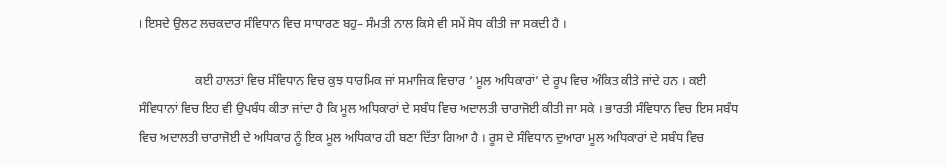। ਇਸਦੇ ਉਲਟ ਲਚਕਦਾਰ ਸੰਵਿਧਾਨ ਵਿਚ ਸਾਧਾਰਣ ਬਹੁ– ਸੰਮਤੀ ਨਾਲ ਕਿਸੇ ਵੀ ਸਮੇਂ ਸੋਧ ਕੀਤੀ ਜਾ ਸਕਦੀ ਹੈ ।

                  ਕਈ ਹਾਲਤਾਂ ਵਿਚ ਸੰਵਿਧਾਨ ਵਿਚ ਕੁਝ ਧਾਰਮਿਕ ਜਾਂ ਸਮਾਜਿਕ ਵਿਚਾਰ ‘ ਮੂਲ ਅਧਿਕਾਰਾਂ’ ਦੇ ਰੂਪ ਵਿਚ ਅੰਕਿਤ ਕੀਤੇ ਜਾਂਦੇ ਹਨ । ਕਈ ਸੰਵਿਧਾਨਾਂ ਵਿਚ ਇਹ ਵੀ ਉਪਬੰਧ ਕੀਤਾ ਜਾਂਦਾ ਹੈ ਕਿ ਮੂਲ ਅਧਿਕਾਰਾਂ ਦੇ ਸਬੰਧ ਵਿਚ ਅਦਾਲਤੀ ਚਾਰਾਜੋਈ ਕੀਤੀ ਜਾ ਸਕੇ । ਭਾਰਤੀ ਸੰਵਿਧਾਨ ਵਿਚ ਇਸ ਸਬੰਧ ਵਿਚ ਅਦਾਲਤੀ ਚਾਰਾਜੋਈ ਦੇ ਅਧਿਕਾਰ ਨੂੰ ਇਕ ਮੂਲ ਅਧਿਕਾਰ ਹੀ ਬਣਾ ਦਿੱਤਾ ਗਿਆ ਹੈ । ਰੂਸ ਦੇ ਸੰਵਿਧਾਨ ਦੁਆਰਾ ਮੂਲ ਅਧਿਕਾਰਾਂ ਦੇ ਸਬੰਧ ਵਿਚ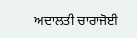ਅਦਾਲਤੀ ਚਾਰਾਜੋਈ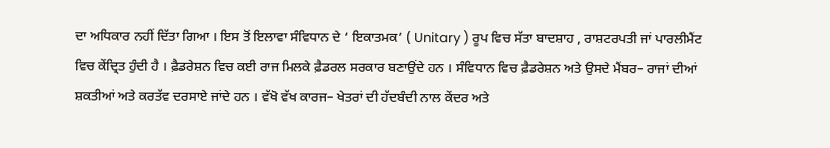ਦਾ ਅਧਿਕਾਰ ਨਹੀਂ ਦਿੱਤਾ ਗਿਆ । ਇਸ ਤੋਂ ਇਲਾਵਾ ਸੰਵਿਧਾਨ ਦੇ ‘ ਇਕਾਤਮਕ’ ( Unitary ) ਰੂਪ ਵਿਚ ਸੱਤਾ ਬਾਦਸ਼ਾਹ , ਰਾਸ਼ਟਰਪਤੀ ਜਾਂ ਪਾਰਲੀਮੈਂਟ ਵਿਚ ਕੇਂਦ੍ਰਿਤ ਹੁੰਦੀ ਹੈ । ਫ਼ੈਡਰੇਸ਼ਨ ਵਿਚ ਕਈ ਰਾਜ ਮਿਲਕੇ ਫ਼ੈਡਰਲ ਸਰਕਾਰ ਬਣਾਉਂਦੇ ਹਨ । ਸੰਵਿਧਾਨ ਵਿਚ ਫ਼ੈਡਰੇਸ਼ਨ ਅਤੇ ਉਸਦੇ ਮੈਂਬਰ– ਰਾਜਾਂ ਦੀਆਂ ਸ਼ਕਤੀਆਂ ਅਤੇ ਕਰਤੱਵ ਦਰਸਾਏ ਜਾਂਦੇ ਹਨ । ਵੱਖੋ ਵੱਖ ਕਾਰਜ– ਖੇਤਰਾਂ ਦੀ ਹੱਦਬੰਦੀ ਨਾਲ ਕੇਂਦਰ ਅਤੇ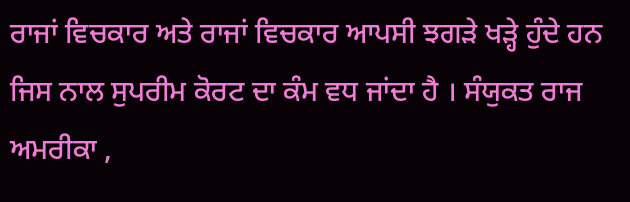ਰਾਜਾਂ ਵਿਚਕਾਰ ਅਤੇ ਰਾਜਾਂ ਵਿਚਕਾਰ ਆਪਸੀ ਝਗੜੇ ਖੜ੍ਹੇ ਹੁੰਦੇ ਹਨ ਜਿਸ ਨਾਲ ਸੁਪਰੀਮ ਕੋਰਟ ਦਾ ਕੰਮ ਵਧ ਜਾਂਦਾ ਹੈ । ਸੰਯੁਕਤ ਰਾਜ ਅਮਰੀਕਾ ,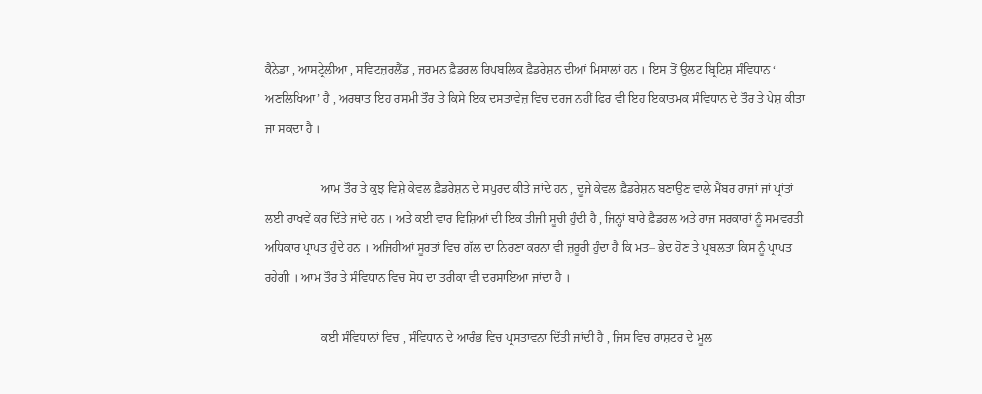ਕੈਨੇਡਾ , ਆਸਟ੍ਰੇਲੀਆ , ਸਵਿਟਜ਼ਰਲੈਂਡ , ਜਰਮਨ ਫ਼ੈਡਰਲ ਰਿਪਬਲਿਕ ਫ਼ੈਡਰੇਸ਼ਨ ਦੀਆਂ ਮਿਸਾਲਾਂ ਹਨ । ਇਸ ਤੋਂ ਉਲਟ ਬ੍ਰਿਟਿਸ਼ ਸੰਵਿਧਾਨ ‘ ਅਣਲਿਖਿਆ’ ਹੈ , ਅਰਥਾਤ ਇਹ ਰਸਮੀ ਤੌਰ ਤੇ ਕਿਸੇ ਇਕ ਦਸਤਾਵੇਜ਼ ਵਿਚ ਦਰਜ ਨਹੀਂ ਫਿਰ ਵੀ ਇਹ ਇਕਾਤਮਕ ਸੰਵਿਧਾਨ ਦੇ ਤੌਰ ਤੇ ਪੇਸ਼ ਕੀਤਾ ਜਾ ਸਕਦਾ ਹੈ ।

                  ਆਮ ਤੌਰ ਤੇ ਕੁਝ ਵਿਸ਼ੇ ਕੇਵਲ ਫ਼ੈਡਰੇਸ਼ਨ ਦੇ ਸਪੁਰਦ ਕੀਤੇ ਜਾਂਦੇ ਹਨ , ਦੂਜੇ ਕੇਵਲ ਫ਼ੈਡਰੇਸ਼ਨ ਬਣਾਉਣ ਵਾਲੇ ਮੈਂਬਰ ਰਾਜਾਂ ਜਾਂ ਪ੍ਰਾਂਤਾਂ ਲਈ ਰਾਖਵੇਂ ਕਰ ਦਿੱਤੇ ਜਾਂਦੇ ਹਨ । ਅਤੇ ਕਈ ਵਾਰ ਵਿਸ਼ਿਆਂ ਦੀ ਇਕ ਤੀਜੀ ਸੂਚੀ ਹੁੰਦੀ ਹੈ , ਜਿਨ੍ਹਾਂ ਬਾਰੇ ਫ਼ੈਡਰਲ ਅਤੇ ਰਾਜ ਸਰਕਾਰਾਂ ਨੂੰ ਸਮਵਰਤੀ ਅਧਿਕਾਰ ਪ੍ਰਾਪਤ ਹੁੰਦੇ ਹਨ । ਅਜਿਹੀਆਂ ਸੂਰਤਾਂ ਵਿਚ ਗੱਲ ਦਾ ਨਿਰਣਾ ਕਰਨਾ ਵੀ ਜ਼ਰੂਰੀ ਹੁੰਦਾ ਹੈ ਕਿ ਮਤ– ਭੇਦ ਹੋਣ ਤੇ ਪ੍ਰਬਲਤਾ ਕਿਸ ਨੂੰ ਪ੍ਰਾਪਤ ਰਹੇਗੀ । ਆਮ ਤੌਰ ਤੇ ਸੰਵਿਧਾਨ ਵਿਚ ਸੋਧ ਦਾ ਤਰੀਕਾ ਵੀ ਦਰਸਾਇਆ ਜਾਂਦਾ ਹੈ ।

                  ਕਈ ਸੰਵਿਧਾਨਾਂ ਵਿਚ , ਸੰਵਿਧਾਨ ਦੇ ਆਰੰਭ ਵਿਚ ਪ੍ਰਸਤਾਵਨਾ ਦਿੱਤੀ ਜਾਂਦੀ ਹੈ , ਜਿਸ ਵਿਚ ਰਾਸ਼ਟਰ ਦੇ ਮੂਲ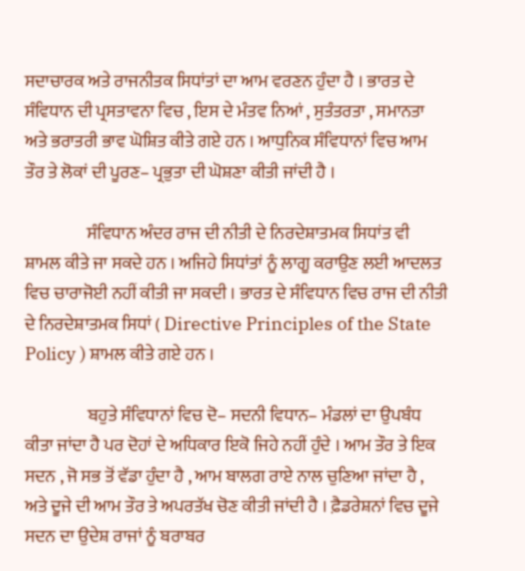ਸਦਾਚਾਰਕ ਅਤੇ ਰਾਜਨੀਤਕ ਸਿਧਾਂਤਾਂ ਦਾ ਆਮ ਵਰਣਨ ਹੁੰਦਾ ਹੈ । ਭਾਰਤ ਦੇ ਸੰਵਿਧਾਨ ਦੀ ਪ੍ਰਸਤਾਵਨਾ ਵਿਚ , ਇਸ ਦੇ ਮੰਤਵ ਨਿਆਂ , ਸੁਤੰਤਰਤਾ , ਸਮਾਨਤਾ ਅਤੇ ਭਰਾਤਰੀ ਭਾਵ ਘੋਸ਼ਿਤ ਕੀਤੇ ਗਏ ਹਨ । ਆਧੁਨਿਕ ਸੰਵਿਧਾਨਾਂ ਵਿਚ ਆਮ ਤੌਰ ਤੇ ਲੋਕਾਂ ਦੀ ਪੂਰਣ– ਪ੍ਰਭੁਤਾ ਦੀ ਘੋਸ਼ਣਾ ਕੀਤੀ ਜਾਂਦੀ ਹੈ ।

                  ਸੰਵਿਧਾਨ ਅੰਦਰ ਰਾਜ ਦੀ ਨੀਤੀ ਦੇ ਨਿਰਦੇਸ਼ਾਤਮਕ ਸਿਧਾਂਤ ਵੀ ਸ਼ਾਮਲ ਕੀਤੇ ਜਾ ਸਕਦੇ ਹਨ । ਅਜਿਹੇ ਸਿਧਾਂਤਾਂ ਨੂੰ ਲਾਗੂ ਕਰਾਉਣ ਲਈ ਆਦਲਤ ਵਿਚ ਚਾਰਾਜੋਈ ਨਹੀਂ ਕੀਤੀ ਜਾ ਸਕਦੀ । ਭਾਰਤ ਦੇ ਸੰਵਿਧਾਨ ਵਿਚ ਰਾਜ ਦੀ ਨੀਤੀ ਦੇ ਨਿਰਦੇਸ਼ਾਤਮਕ ਸਿਧਾਂ ( Directive Principles of the State Policy ) ਸ਼ਾਮਲ ਕੀਤੇ ਗਏ ਹਨ ।

                  ਬਹੁਤੇ ਸੰਵਿਧਾਨਾਂ ਵਿਚ ਦੋ– ਸਦਨੀ ਵਿਧਾਨ– ਮੰਡਲਾਂ ਦਾ ਉਪਬੰਧ ਕੀਤਾ ਜਾਂਦਾ ਹੈ ਪਰ ਦੋਹਾਂ ਦੇ ਅਧਿਕਾਰ ਇਕੋ ਜਿਹੇ ਨਹੀਂ ਹੁੰਦੇ । ਆਮ ਤੌਰ ਤੇ ਇਕ ਸਦਨ , ਜੋ ਸਭ ਤੋਂ ਵੱਡਾ ਹੁੰਦਾ ਹੈ , ਆਮ ਬਾਲਗ ਰਾਏ ਨਾਲ ਚੁਣਿਆ ਜਾਂਦਾ ਹੈ , ਅਤੇ ਦੂਜੇ ਦੀ ਆਮ ਤੌਰ ਤੇ ਅਪਰਤੱਖ ਚੋਣ ਕੀਤੀ ਜਾਂਦੀ ਹੈ । ਫ਼ੈਡਰੇਸ਼ਨਾਂ ਵਿਚ ਦੂਜੇ ਸਦਨ ਦਾ ਉਦੇਸ਼ ਰਾਜਾਂ ਨੂੰ ਬਰਾਬਰ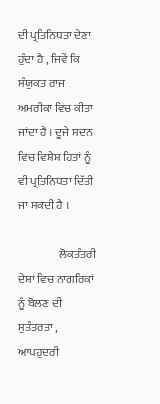ਦੀ ਪ੍ਰਤਿਨਿਧਤਾ ਦੇਣਾ ਹੁੰਦਾ ਹੈ , ਜਿਵੇਂ ਕਿ ਸੰਯੁਕਤ ਰਾਜ ਅਮਰੀਕਾ ਵਿਚ ਕੀਤਾ ਜਾਂਦਾ ਹੈ । ਦੂਜੇ ਸਦਨ ਵਿਚ ਵਿਸ਼ੇਸ਼ ਹਿਤਾਂ ਨੂੰ ਵੀ ਪ੍ਰਤਿਨਿਧਤਾ ਦਿੱਤੀ ਜਾ ਸਕਦੀ ਹੈ ।

                  ਲੋਕਤੰਤਰੀ ਦੇਸ਼ਾਂ ਵਿਚ ਨਾਗਰਿਕਾਂ ਨੂੰ ਬੋਲਣ ਦੀ ਸੁਤੰਤਰਤਾ , ਆਪਹੁਦਰੀ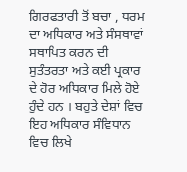ਗਿਰਫਤਾਰੀ ਤੋਂ ਬਚਾ , ਧਰਮ ਦਾ ਅਧਿਕਾਰ ਅਤੇ ਸੰਸਥਾਵਾਂ ਸਥਾਪਿਤ ਕਰਨ ਦੀ ਸੁਤੰਤਰਤਾ ਅਤੇ ਕਈ ਪ੍ਰਕਾਰ ਦੇ ਹੋਰ ਅਧਿਕਾਰ ਮਿਲੇ ਹੋਏ ਹੁੰਦੇ ਹਨ । ਬਹੁਤੇ ਦੇਸ਼ਾਂ ਵਿਚ ਇਹ ਅਧਿਕਾਰ ਸੰਵਿਧਾਨ ਵਿਚ ਲਿਖੇ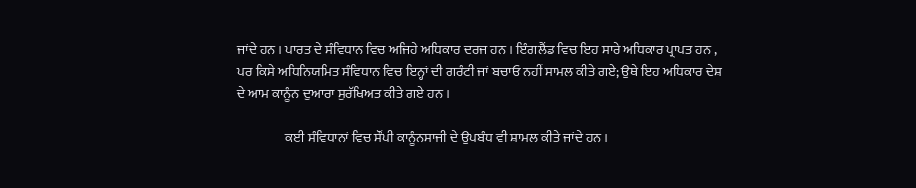ਜਾਂਦੇ ਹਨ । ਪਾਰਤ ਦੇ ਸੰਵਿਧਾਨ ਵਿਚ ਅਜਿਹੇ ਅਧਿਕਾਰ ਦਰਜ ਹਨ । ਇੰਗਲੈਂਡ ਵਿਚ ਇਹ ਸਾਰੇ ਅਧਿਕਾਰ ਪ੍ਰਾਪਤ ਹਨ , ਪਰ ਕਿਸੇ ਅਧਿਨਿਯਮਿਤ ਸੰਵਿਧਾਨ ਵਿਚ ਇਨ੍ਹਾਂ ਦੀ ਗਰੰਟੀ ਜਾਂ ਬਚਾਓ ਨਹੀਂ ਸਾਮਲ ਕੀਤੇ ਗਏ; ਉਥੇ ਇਹ ਅਧਿਕਾਰ ਦੇਸ਼ ਦੇ ਆਮ ਕਾਨੂੰਨ ਦੁਆਰਾ ਸੁਰੱਖਿਅਤ ਕੀਤੇ ਗਏ ਹਨ ।

                  ਕਈ ਸੰਵਿਧਾਨਾਂ ਵਿਚ ਸੌਂਪੀ ਕਾਨੂੰਨਸਾਜੀ ਦੇ ਉਪਬੰਧ ਵੀ ਸ਼ਾਮਲ ਕੀਤੇ ਜਾਂਦੇ ਹਨ ।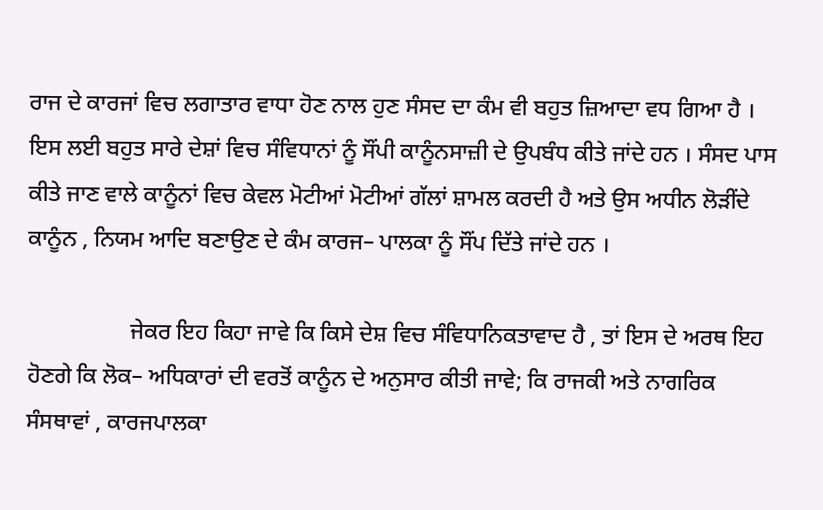ਰਾਜ ਦੇ ਕਾਰਜਾਂ ਵਿਚ ਲਗਾਤਾਰ ਵਾਧਾ ਹੋਣ ਨਾਲ ਹੁਣ ਸੰਸਦ ਦਾ ਕੰਮ ਵੀ ਬਹੁਤ ਜ਼ਿਆਦਾ ਵਧ ਗਿਆ ਹੈ । ਇਸ ਲਈ ਬਹੁਤ ਸਾਰੇ ਦੇਸ਼ਾਂ ਵਿਚ ਸੰਵਿਧਾਨਾਂ ਨੂੰ ਸੌਂਪੀ ਕਾਨੂੰਨਸਾਜ਼ੀ ਦੇ ਉਪਬੰਧ ਕੀਤੇ ਜਾਂਦੇ ਹਨ । ਸੰਸਦ ਪਾਸ ਕੀਤੇ ਜਾਣ ਵਾਲੇ ਕਾਨੂੰਨਾਂ ਵਿਚ ਕੇਵਲ ਮੋਟੀਆਂ ਮੋਟੀਆਂ ਗੱਲਾਂ ਸ਼ਾਮਲ ਕਰਦੀ ਹੈ ਅਤੇ ਉਸ ਅਧੀਨ ਲੋੜੀਂਦੇ ਕਾਨੂੰਨ , ਨਿਯਮ ਆਦਿ ਬਣਾਉਣ ਦੇ ਕੰਮ ਕਾਰਜ– ਪਾਲਕਾ ਨੂੰ ਸੌਂਪ ਦਿੱਤੇ ਜਾਂਦੇ ਹਨ ।

                  ਜੇਕਰ ਇਹ ਕਿਹਾ ਜਾਵੇ ਕਿ ਕਿਸੇ ਦੇਸ਼ ਵਿਚ ਸੰਵਿਧਾਨਿਕਤਾਵਾਦ ਹੈ , ਤਾਂ ਇਸ ਦੇ ਅਰਥ ਇਹ ਹੋਣਗੇ ਕਿ ਲੋਕ– ਅਧਿਕਾਰਾਂ ਦੀ ਵਰਤੋਂ ਕਾਨੂੰਨ ਦੇ ਅਨੁਸਾਰ ਕੀਤੀ ਜਾਵੇ; ਕਿ ਰਾਜਕੀ ਅਤੇ ਨਾਗਰਿਕ ਸੰਸਥਾਵਾਂ , ਕਾਰਜਪਾਲਕਾ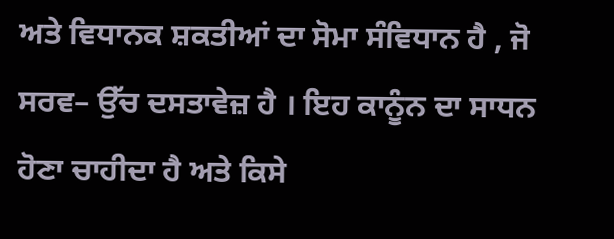ਅਤੇ ਵਿਧਾਨਕ ਸ਼ਕਤੀਆਂ ਦਾ ਸੋਮਾ ਸੰਵਿਧਾਨ ਹੈ , ਜੋ ਸਰਵ– ਉੱਚ ਦਸਤਾਵੇਜ਼ ਹੈ । ਇਹ ਕਾਨੂੰਨ ਦਾ ਸਾਧਨ ਹੋਣਾ ਚਾਹੀਦਾ ਹੈ ਅਤੇ ਕਿਸੇ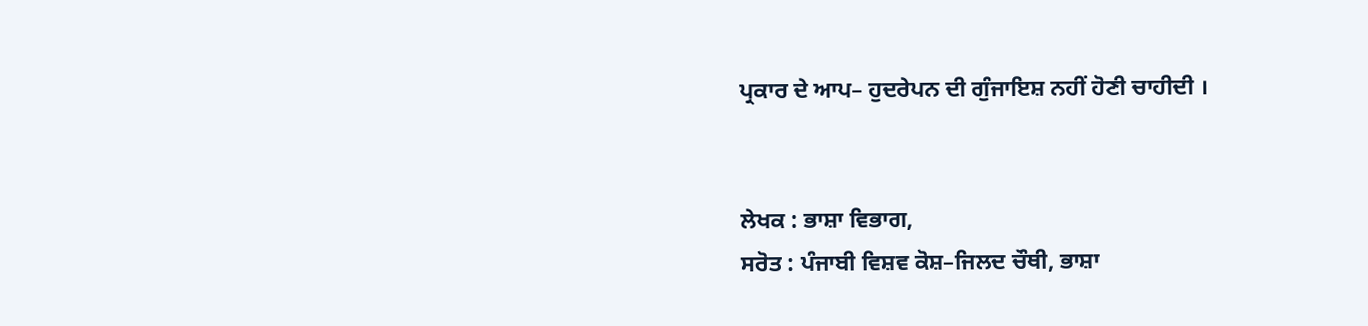ਪ੍ਰਕਾਰ ਦੇ ਆਪ– ਹੁਦਰੇਪਨ ਦੀ ਗੁੰਜਾਇਸ਼ ਨਹੀਂ ਹੋਣੀ ਚਾਹੀਦੀ ।


ਲੇਖਕ : ਭਾਸ਼ਾ ਵਿਭਾਗ,
ਸਰੋਤ : ਪੰਜਾਬੀ ਵਿਸ਼ਵ ਕੋਸ਼–ਜਿਲਦ ਚੌਥੀ, ਭਾਸ਼ਾ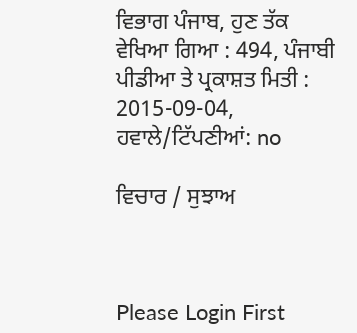ਵਿਭਾਗ ਪੰਜਾਬ, ਹੁਣ ਤੱਕ ਵੇਖਿਆ ਗਿਆ : 494, ਪੰਜਾਬੀ ਪੀਡੀਆ ਤੇ ਪ੍ਰਕਾਸ਼ਤ ਮਿਤੀ : 2015-09-04, ਹਵਾਲੇ/ਟਿੱਪਣੀਆਂ: no

ਵਿਚਾਰ / ਸੁਝਾਅ



Please Login First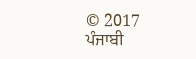© 2017 ਪੰਜਾਬੀ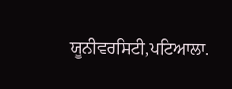ਯੂਨੀਵਰਸਿਟੀ,ਪਟਿਆਲਾ.